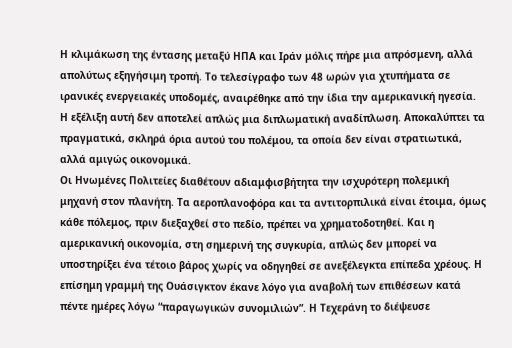Η κλιμάκωση της έντασης μεταξύ ΗΠΑ και Ιράν μόλις πήρε μια απρόσμενη, αλλά απολύτως εξηγήσιμη τροπή. Το τελεσίγραφο των 48 ωρών για χτυπήματα σε ιρανικές ενεργειακές υποδομές, αναιρέθηκε από την ίδια την αμερικανική ηγεσία. Η εξέλιξη αυτή δεν αποτελεί απλώς μια διπλωματική αναδίπλωση. Αποκαλύπτει τα πραγματικά, σκληρά όρια αυτού του πολέμου, τα οποία δεν είναι στρατιωτικά, αλλά αμιγώς οικονομικά.
Οι Ηνωμένες Πολιτείες διαθέτουν αδιαμφισβήτητα την ισχυρότερη πολεμική μηχανή στον πλανήτη. Τα αεροπλανοφόρα και τα αντιτορπιλικά είναι έτοιμα, όμως κάθε πόλεμος, πριν διεξαχθεί στο πεδίο, πρέπει να χρηματοδοτηθεί. Και η αμερικανική οικονομία, στη σημερινή της συγκυρία, απλώς δεν μπορεί να υποστηρίξει ένα τέτοιο βάρος χωρίς να οδηγηθεί σε ανεξέλεγκτα επίπεδα χρέους. Η επίσημη γραμμή της Ουάσιγκτον έκανε λόγο για αναβολή των επιθέσεων κατά πέντε ημέρες λόγω “παραγωγικών συνομιλιών”. Η Τεχεράνη το διέψευσε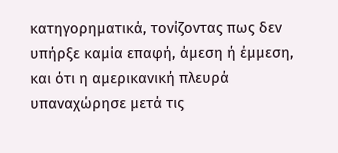κατηγορηματικά, τονίζοντας πως δεν υπήρξε καμία επαφή, άμεση ή έμμεση, και ότι η αμερικανική πλευρά υπαναχώρησε μετά τις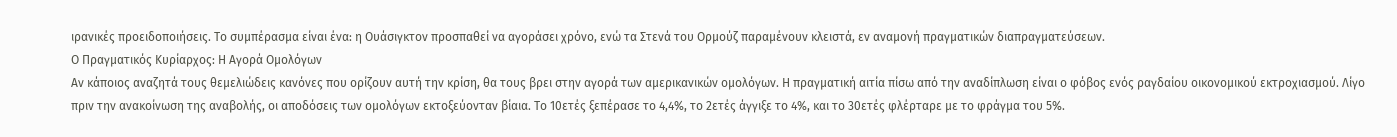ιρανικές προειδοποιήσεις. Το συμπέρασμα είναι ένα: η Ουάσιγκτον προσπαθεί να αγοράσει χρόνο, ενώ τα Στενά του Ορμούζ παραμένουν κλειστά, εν αναμονή πραγματικών διαπραγματεύσεων.
Ο Πραγματικός Κυρίαρχος: Η Αγορά Ομολόγων
Αν κάποιος αναζητά τους θεμελιώδεις κανόνες που ορίζουν αυτή την κρίση, θα τους βρει στην αγορά των αμερικανικών ομολόγων. Η πραγματική αιτία πίσω από την αναδίπλωση είναι ο φόβος ενός ραγδαίου οικονομικού εκτροχιασμού. Λίγο πριν την ανακοίνωση της αναβολής, οι αποδόσεις των ομολόγων εκτοξεύονταν βίαια. Το 10ετές ξεπέρασε το 4,4%, το 2ετές άγγιξε το 4%, και το 30ετές φλέρταρε με το φράγμα του 5%.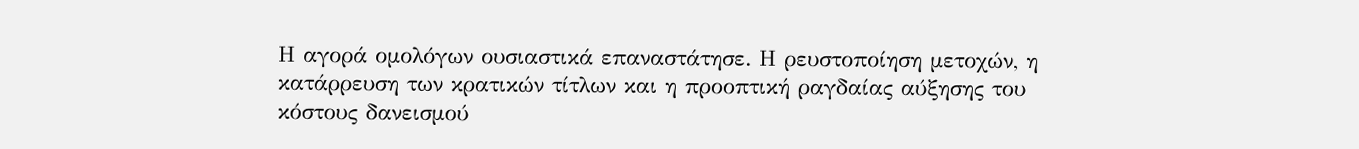Η αγορά ομολόγων ουσιαστικά επαναστάτησε. Η ρευστοποίηση μετοχών, η κατάρρευση των κρατικών τίτλων και η προοπτική ραγδαίας αύξησης του κόστους δανεισμού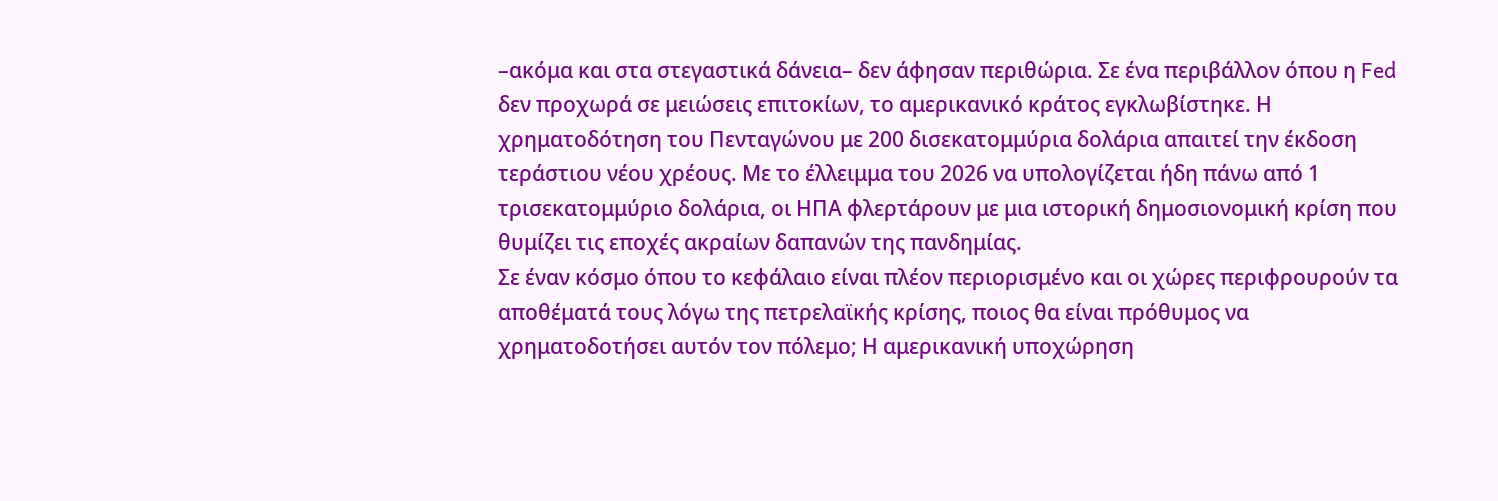–ακόμα και στα στεγαστικά δάνεια– δεν άφησαν περιθώρια. Σε ένα περιβάλλον όπου η Fed δεν προχωρά σε μειώσεις επιτοκίων, το αμερικανικό κράτος εγκλωβίστηκε. Η χρηματοδότηση του Πενταγώνου με 200 δισεκατομμύρια δολάρια απαιτεί την έκδοση τεράστιου νέου χρέους. Με το έλλειμμα του 2026 να υπολογίζεται ήδη πάνω από 1 τρισεκατομμύριο δολάρια, οι ΗΠΑ φλερτάρουν με μια ιστορική δημοσιονομική κρίση που θυμίζει τις εποχές ακραίων δαπανών της πανδημίας.
Σε έναν κόσμο όπου το κεφάλαιο είναι πλέον περιορισμένο και οι χώρες περιφρουρούν τα αποθέματά τους λόγω της πετρελαϊκής κρίσης, ποιος θα είναι πρόθυμος να χρηματοδοτήσει αυτόν τον πόλεμο; Η αμερικανική υποχώρηση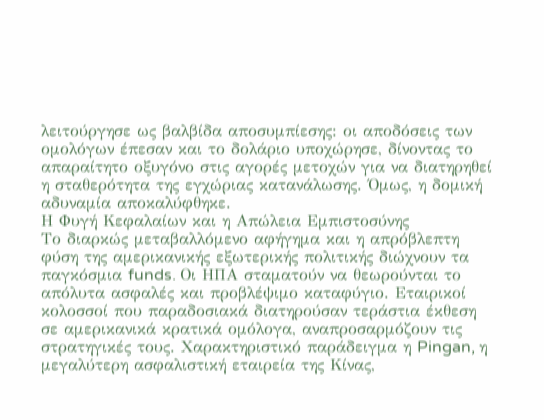λειτούργησε ως βαλβίδα αποσυμπίεσης: οι αποδόσεις των ομολόγων έπεσαν και το δολάριο υποχώρησε, δίνοντας το απαραίτητο οξυγόνο στις αγορές μετοχών για να διατηρηθεί η σταθερότητα της εγχώριας κατανάλωσης. Όμως, η δομική αδυναμία αποκαλύφθηκε.
Η Φυγή Κεφαλαίων και η Απώλεια Εμπιστοσύνης
Το διαρκώς μεταβαλλόμενο αφήγημα και η απρόβλεπτη φύση της αμερικανικής εξωτερικής πολιτικής διώχνουν τα παγκόσμια funds. Οι ΗΠΑ σταματούν να θεωρούνται το απόλυτα ασφαλές και προβλέψιμο καταφύγιο. Εταιρικοί κολοσσοί που παραδοσιακά διατηρούσαν τεράστια έκθεση σε αμερικανικά κρατικά ομόλογα, αναπροσαρμόζουν τις στρατηγικές τους. Χαρακτηριστικό παράδειγμα η Pingan, η μεγαλύτερη ασφαλιστική εταιρεία της Κίνας,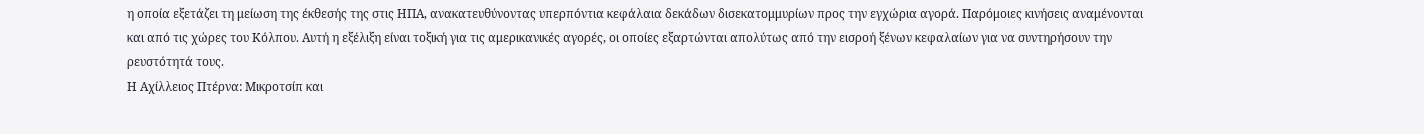η οποία εξετάζει τη μείωση της έκθεσής της στις ΗΠΑ, ανακατευθύνοντας υπερπόντια κεφάλαια δεκάδων δισεκατομμυρίων προς την εγχώρια αγορά. Παρόμοιες κινήσεις αναμένονται και από τις χώρες του Κόλπου. Αυτή η εξέλιξη είναι τοξική για τις αμερικανικές αγορές, οι οποίες εξαρτώνται απολύτως από την εισροή ξένων κεφαλαίων για να συντηρήσουν την ρευστότητά τους.
Η Αχίλλειος Πτέρνα: Μικροτσίπ και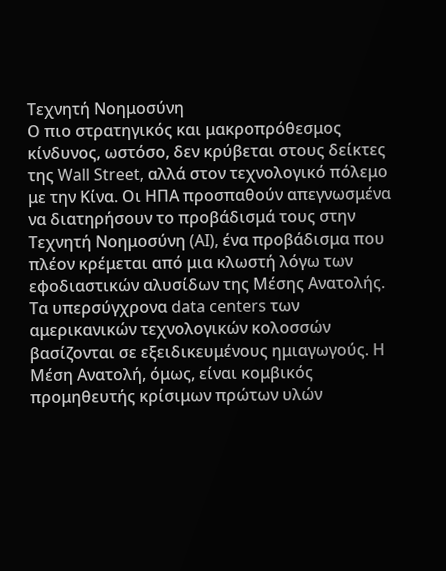Τεχνητή Νοημοσύνη
Ο πιο στρατηγικός και μακροπρόθεσμος κίνδυνος, ωστόσο, δεν κρύβεται στους δείκτες της Wall Street, αλλά στον τεχνολογικό πόλεμο με την Κίνα. Οι ΗΠΑ προσπαθούν απεγνωσμένα να διατηρήσουν το προβάδισμά τους στην Τεχνητή Νοημοσύνη (AI), ένα προβάδισμα που πλέον κρέμεται από μια κλωστή λόγω των εφοδιαστικών αλυσίδων της Μέσης Ανατολής.
Τα υπερσύγχρονα data centers των αμερικανικών τεχνολογικών κολοσσών βασίζονται σε εξειδικευμένους ημιαγωγούς. Η Μέση Ανατολή, όμως, είναι κομβικός προμηθευτής κρίσιμων πρώτων υλών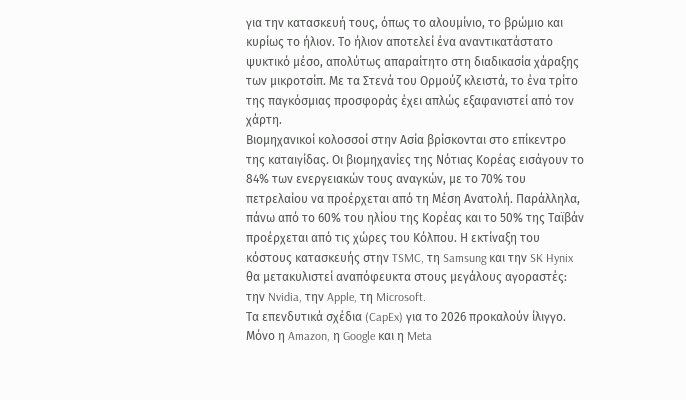για την κατασκευή τους, όπως το αλουμίνιο, το βρώμιο και κυρίως το ήλιον. Το ήλιον αποτελεί ένα αναντικατάστατο ψυκτικό μέσο, απολύτως απαραίτητο στη διαδικασία χάραξης των μικροτσίπ. Με τα Στενά του Ορμούζ κλειστά, το ένα τρίτο της παγκόσμιας προσφοράς έχει απλώς εξαφανιστεί από τον χάρτη.
Βιομηχανικοί κολοσσοί στην Ασία βρίσκονται στο επίκεντρο της καταιγίδας. Οι βιομηχανίες της Νότιας Κορέας εισάγουν το 84% των ενεργειακών τους αναγκών, με το 70% του πετρελαίου να προέρχεται από τη Μέση Ανατολή. Παράλληλα, πάνω από το 60% του ηλίου της Κορέας και το 50% της Ταϊβάν προέρχεται από τις χώρες του Κόλπου. Η εκτίναξη του κόστους κατασκευής στην TSMC, τη Samsung και την SK Hynix θα μετακυλιστεί αναπόφευκτα στους μεγάλους αγοραστές: την Nvidia, την Apple, τη Microsoft.
Τα επενδυτικά σχέδια (CapEx) για το 2026 προκαλούν ίλιγγο. Μόνο η Amazon, η Google και η Meta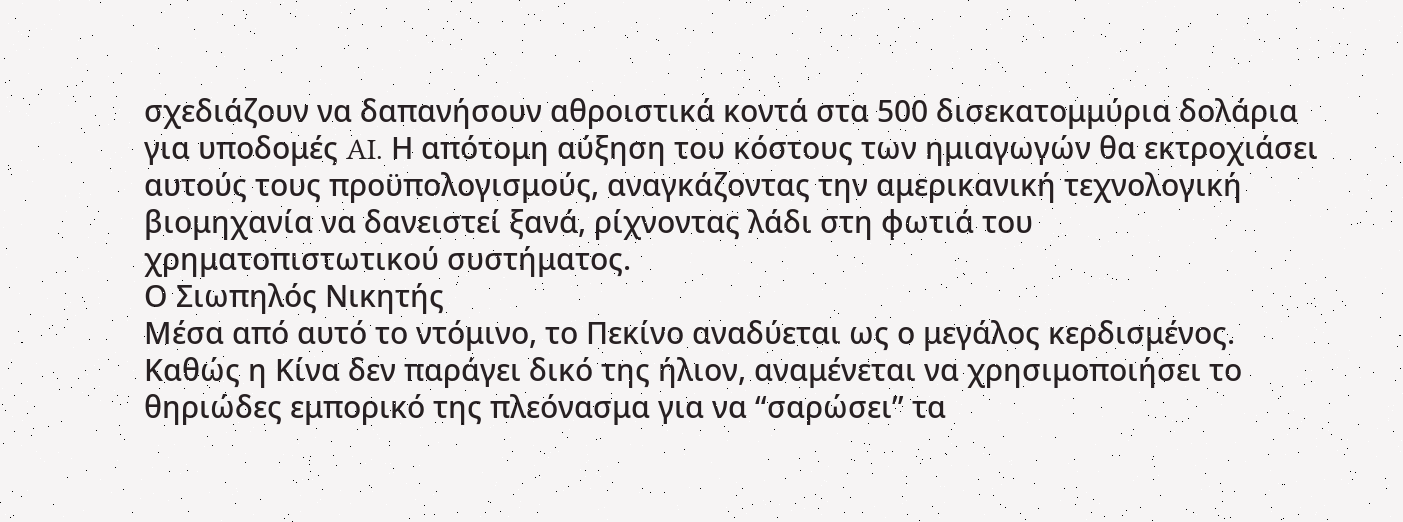σχεδιάζουν να δαπανήσουν αθροιστικά κοντά στα 500 δισεκατομμύρια δολάρια για υποδομές AI. Η απότομη αύξηση του κόστους των ημιαγωγών θα εκτροχιάσει αυτούς τους προϋπολογισμούς, αναγκάζοντας την αμερικανική τεχνολογική βιομηχανία να δανειστεί ξανά, ρίχνοντας λάδι στη φωτιά του χρηματοπιστωτικού συστήματος.
Ο Σιωπηλός Νικητής
Μέσα από αυτό το ντόμινο, το Πεκίνο αναδύεται ως ο μεγάλος κερδισμένος. Καθώς η Κίνα δεν παράγει δικό της ήλιον, αναμένεται να χρησιμοποιήσει το θηριώδες εμπορικό της πλεόνασμα για να “σαρώσει” τα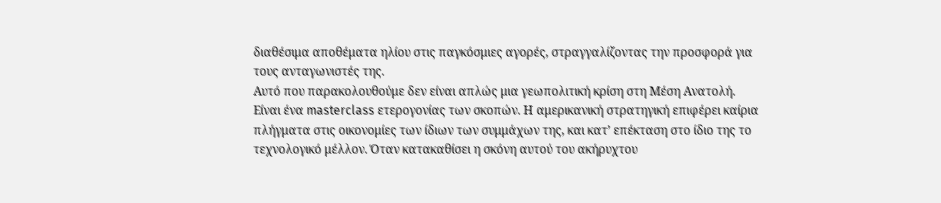διαθέσιμα αποθέματα ηλίου στις παγκόσμιες αγορές, στραγγαλίζοντας την προσφορά για τους ανταγωνιστές της.
Αυτό που παρακολουθούμε δεν είναι απλώς μια γεωπολιτική κρίση στη Μέση Ανατολή. Είναι ένα masterclass ετερογονίας των σκοπών. Η αμερικανική στρατηγική επιφέρει καίρια πλήγματα στις οικονομίες των ίδιων των συμμάχων της, και κατ’ επέκταση στο ίδιο της το τεχνολογικό μέλλον. Όταν κατακαθίσει η σκόνη αυτού του ακήρυχτου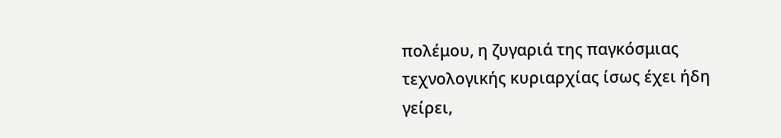πολέμου, η ζυγαριά της παγκόσμιας τεχνολογικής κυριαρχίας ίσως έχει ήδη γείρει,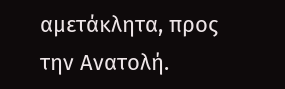αμετάκλητα, προς την Ανατολή.